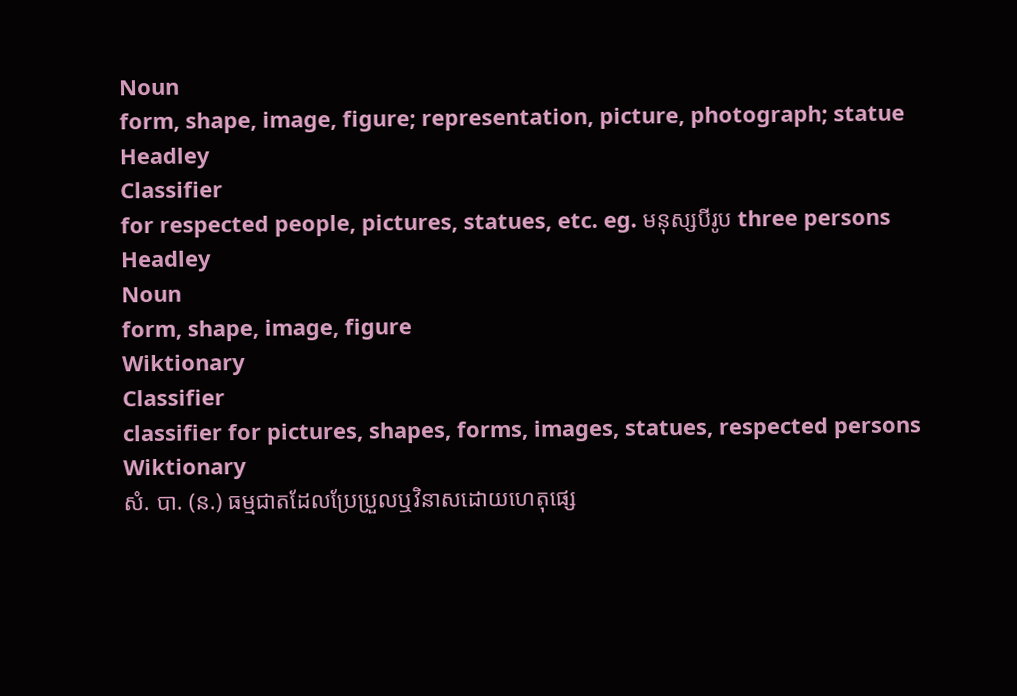Noun
form, shape, image, figure; representation, picture, photograph; statue
Headley
Classifier
for respected people, pictures, statues, etc. eg. មនុស្សបីរូប three persons
Headley
Noun
form, shape, image, figure
Wiktionary
Classifier
classifier for pictures, shapes, forms, images, statues, respected persons
Wiktionary
សំ. បា. (ន.) ធម្មជាតដែលប្រែប្រួលឬវិនាសដោយហេតុផ្សេ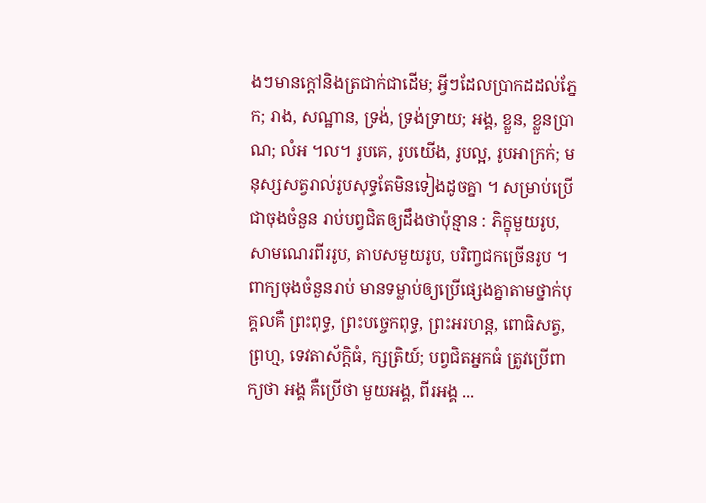ងៗមានក្ដៅនិងត្រជាក់ជាដើម; អ្វីៗដែលប្រាកដដល់ភ្នែក; រាង, សណ្ឋាន, ទ្រង់, ទ្រង់ទ្រាយ; អង្គ, ខ្លួន, ខ្លួនប្រាណ; លំអ ។ល។ រូបគេ, រូបយើង, រូបល្អ, រូបអាក្រក់; មនុស្សសត្វរាល់រូបសុទ្ធតែមិនទៀងដូចគ្នា ។ សម្រាប់ប្រើជាចុងចំនួន រាប់បព្វជិតឲ្យដឹងថាប៉ុន្មាន : ភិក្ខុមួយរូប, សាមណេរពីររូប, តាបសមួយរូប, បរិញ្វជកច្រើនរូប ។ ពាក្យចុងចំនួនរាប់ មានទម្លាប់ឲ្យប្រើផ្សេងគ្នាតាមថ្នាក់បុគ្គលគឺ ព្រះពុទ្ធ, ព្រះបច្ចេកពុទ្ធ, ព្រះអរហន្ត, ពោធិសត្វ, ព្រហ្ម, ទេវតាស័ក្តិធំ, ក្សត្រិយ៍; បព្វជិតអ្នកធំ ត្រូវប្រើពាក្យថា អង្គ គឺប្រើថា មួយអង្គ, ពីរអង្គ ...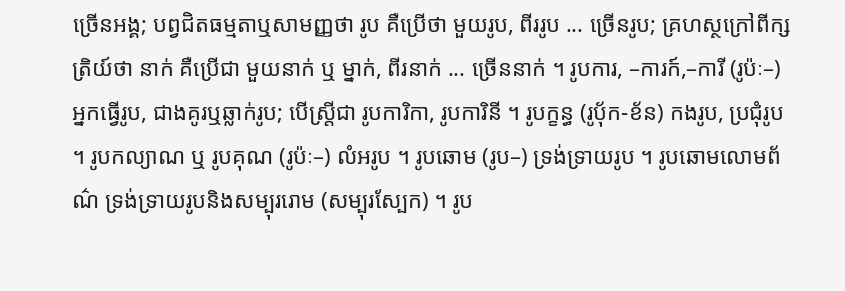ច្រើនអង្គ; បព្វជិតធម្មតាឬសាមញ្ញថា រូប គឺប្រើថា មួយរូប, ពីររូប ... ច្រើនរូប; គ្រហស្ថក្រៅពីក្សត្រិយ៍ថា នាក់ គឺប្រើជា មួយនាក់ ឬ ម្នាក់, ពីរនាក់ ... ច្រើននាក់ ។ រូបការ, –ការក៍,–ការី (រូប៉ៈ–) អ្នកធ្វើរូប, ជាងគូរឬឆ្លាក់រូប; បើស្ត្រីជា រូបការិកា, រូបការិនី ។ រូបក្ខន្ធ (រូបុ័ក-ខ័ន) កងរូប, ប្រជុំរូប ។ រូបកល្យាណ ឬ រូបគុណ (រូប៉ៈ–) លំអរូប ។ រូបឆោម (រូប–) ទ្រង់ទ្រាយរូប ។ រូបឆោមលោមព័ណ៌ ទ្រង់ទ្រាយរូបនិងសម្បុររោម (សម្បុរស្បែក) ។ រូប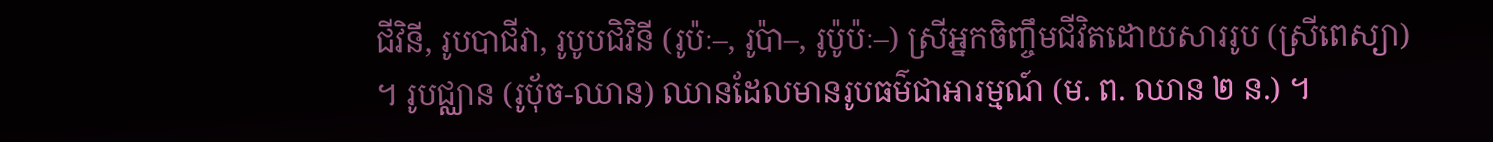ជីវិនី, រូបបាជីវា, រូបូបជិវិនី (រូប៉ៈ–, រូប៉ា–, រូប៉ូប៉ៈ–) ស្រីអ្នកចិញ្ចឹមជីវិតដោយសាររូប (ស្រីពេស្យា) ។ រូបជ្ឈាន (រូបុ័ច-ឈាន) ឈានដែលមានរូបធម៌ជាអារម្មណ៍ (ម. ព. ឈាន ២ ន.) ។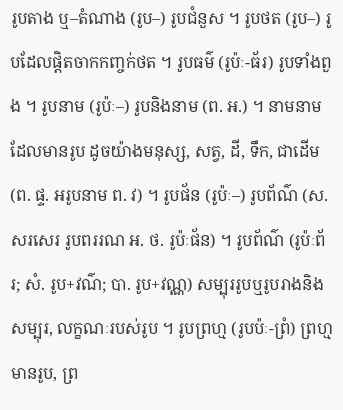រូបតាង ឬ–តំណាង (រូប–) រូបជំនួស ។ រូបថត (រូប–) រូបដែលផ្តិតចាកកញ្ចក់ថត ។ រូបធម៌ (រូប៉ៈ-ធ័រ) រូបទាំងពួង ។ រូបនាម (រូប៉ៈ–) រូបនិងនាម (ព. អ.) ។ នាមនាមដែលមានរូប ដូចយ៉ាងមនុស្ស, សត្វ, ដី, ទឹក, ជាដើម (ព. ផ្ទ. អរូបនាម ព. វ) ។ រូបផ័ន (រូប៉ៈ–) រូបព័ណ៌ (ស. សរសេរ រូបពររណ អ. ថ. រូប៉ៈផ័ន) ។ រូបព័ណ៌ (រូប៉ៈព័រ; សំ. រូប+វណ៌; បា. រូប+វណ្ណ) សម្បុររូបឬរូបរាងនិងសម្បុរ, លក្ខណៈរបស់រូប ។ រូបព្រហ្ម (រូបប៉ៈ-ព្រំ) ព្រហ្មមានរូប, ព្រ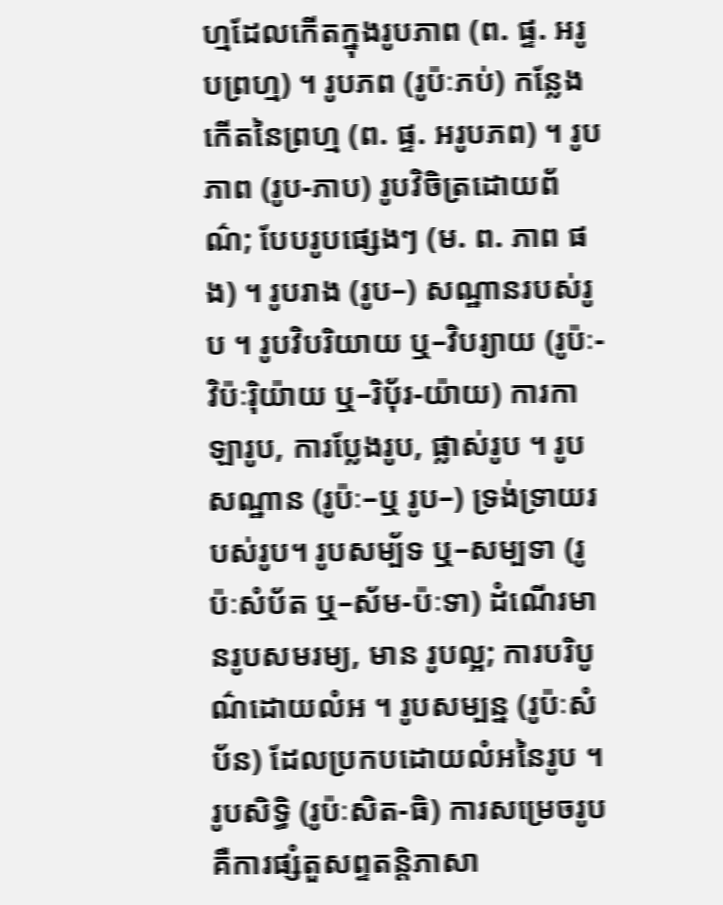ហ្មដែលកើតក្នុងរូបភាព (ព. ផ្ទ. អរូបព្រហ្ម) ។ រូបភព (រូប៉ៈភប់) កន្លែងកើតនៃព្រហ្ម (ព. ផ្ទ. អរូបភព) ។ រូបភាព (រូប-ភាប) រូបវិចិត្រដោយព័ណ៌; បែបរូបផ្សេងៗ (ម. ព. ភាព ផង) ។ រូបរាង (រូប–) សណ្ឋានរបស់រូប ។ រូបវិបរិយាយ ឬ–វិបរ្យាយ (រូប៉ៈ-វិប៉ៈរ៉ិយ៉ាយ ឬ–រិបុ័រ-យ៉ាយ) ការកាឡារូប, ការប្លែងរូប, ផ្លាស់រូប ។ រូបសណ្ឋាន (រូប៉ៈ–ឬ រូប–) ទ្រង់ទ្រាយរបស់រូប។ រូបសម្ប័ទ ឬ–សម្បទា (រូប៉ៈសំប័ត ឬ–ស័ម-ប៉ៈទា) ដំណើរមានរូបសមរម្យ, មាន រូបល្អ; ការបរិបូណ៌ដោយលំអ ។ រូបសម្បន្ន (រូប៉ៈសំប័ន) ដែលប្រកបដោយលំអនៃរូប ។ រូបសិទ្ធិ (រូប៉ៈសិត-ធិ) ការសម្រេចរូប គឺការផ្សំតួសព្ទតន្តិភាសា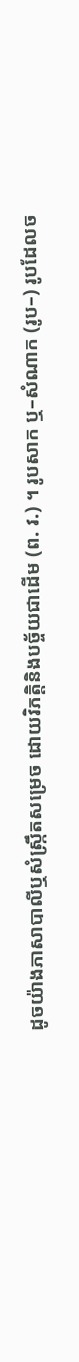ដូចយ៉ាងភាសាបាលីឬសំស្រ្កឹតសម្រេច ដោយវិភត្តិនិងបច្ច័យជាដើម (ព. វ.) ។ រូបសាក ឬ–សំណាក (រូប–) រូបដែលច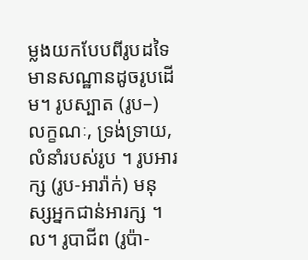ម្លងយកបែបពីរូបដទៃ មានសណ្ឋានដូចរូបដើម។ រូបស្បាត (រូប–) លក្ខណៈ, ទ្រង់ទ្រាយ, លំនាំរបស់រូប ។ រូបអារក្ស (រូប-អារ៉ាក់) មនុស្សអ្នកជាន់អារក្ស ។ល។ រូបាជីព (រូប៉ា-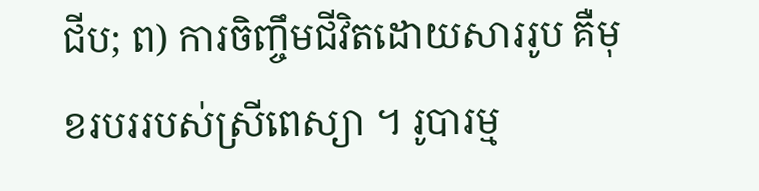ជីប; ព) ការចិញ្ចឹមជីវិតដោយសាររូប គឺមុខរបររបស់ស្រីពេស្យា ។ រូបារម្ម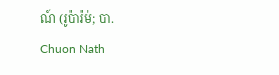ណ៍ (រូប៉ារ៉ម់; បា.
Chuon Nath